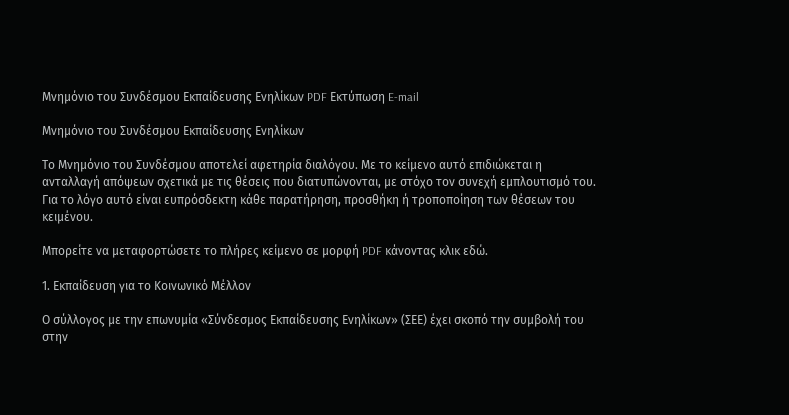Μνημόνιο του Συνδέσμου Εκπαίδευσης Ενηλίκων PDF Εκτύπωση E-mail

Μνημόνιο του Συνδέσμου Εκπαίδευσης Ενηλίκων

Το Μνημόνιο του Συνδέσμου αποτελεί αφετηρία διαλόγου. Με το κείμενο αυτό επιδιώκεται η ανταλλαγή απόψεων σχετικά με τις θέσεις που διατυπώνονται, με στόχο τον συνεχή εμπλουτισμό του. Για το λόγο αυτό είναι ευπρόσδεκτη κάθε παρατήρηση, προσθήκη ή τροποποίηση των θέσεων του κειμένου.

Μπορείτε να μεταφορτώσετε το πλήρες κείμενο σε μορφή PDF κάνοντας κλικ εδώ.

1. Εκπαίδευση για το Κοινωνικό Μέλλον

Ο σύλλογος με την επωνυμία «Σύνδεσμος Εκπαίδευσης Ενηλίκων» (ΣΕΕ) έχει σκοπό την συμβολή του στην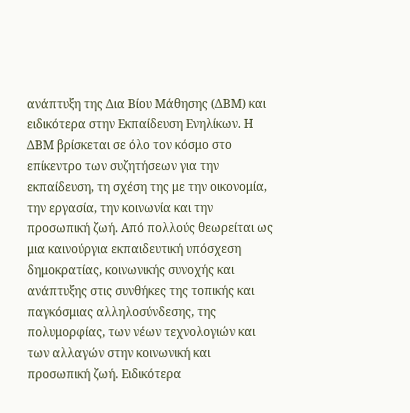ανάπτυξη της Δια Βίου Μάθησης (ΔΒΜ) και ειδικότερα στην Εκπαίδευση Ενηλίκων. Η ΔΒΜ βρίσκεται σε όλο τον κόσμο στο επίκεντρο των συζητήσεων για την εκπαίδευση, τη σχέση της με την οικονομία, την εργασία, την κοινωνία και την προσωπική ζωή. Από πολλούς θεωρείται ως μια καινούργια εκπαιδευτική υπόσχεση δημοκρατίας, κοινωνικής συνοχής και ανάπτυξης στις συνθήκες της τοπικής και παγκόσμιας αλληλοσύνδεσης, της πολυμορφίας, των νέων τεχνολογιών και των αλλαγών στην κοινωνική και προσωπική ζωή. Ειδικότερα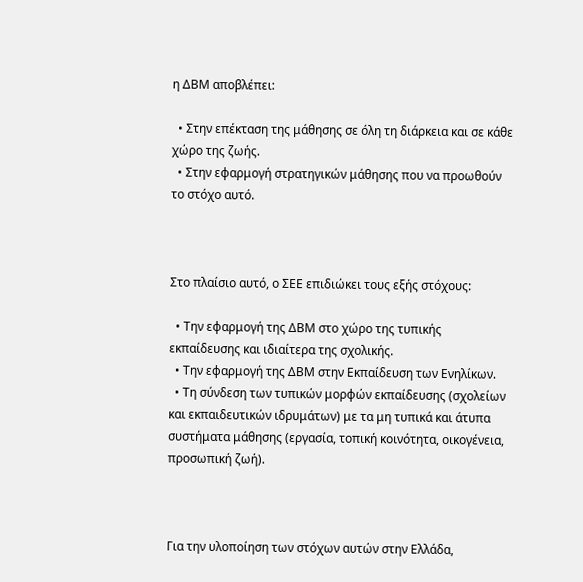η ΔΒΜ αποβλέπει:

  • Στην επέκταση της μάθησης σε όλη τη διάρκεια και σε κάθε χώρο της ζωής.
  • Στην εφαρμογή στρατηγικών μάθησης που να προωθούν το στόχο αυτό.



Στο πλαίσιο αυτό, ο ΣΕΕ επιδιώκει τους εξής στόχους:

  • Την εφαρμογή της ΔΒΜ στο χώρο της τυπικής εκπαίδευσης και ιδιαίτερα της σχολικής.
  • Την εφαρμογή της ΔΒΜ στην Εκπαίδευση των Ενηλίκων.
  • Τη σύνδεση των τυπικών μορφών εκπαίδευσης (σχολείων και εκπαιδευτικών ιδρυμάτων) με τα μη τυπικά και άτυπα συστήματα μάθησης (εργασία, τοπική κοινότητα, οικογένεια, προσωπική ζωή).



Για την υλοποίηση των στόχων αυτών στην Ελλάδα,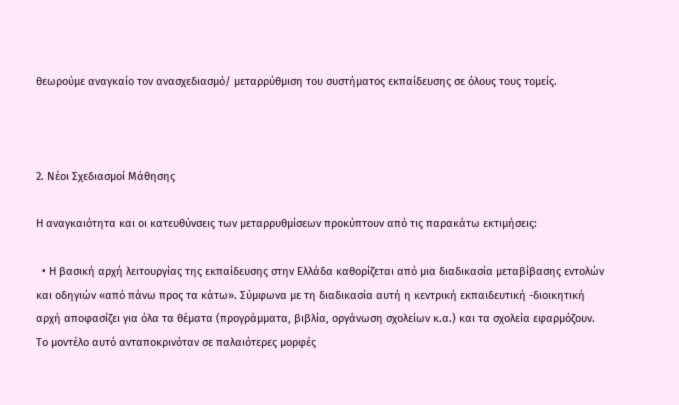θεωρούμε αναγκαίο τον ανασχεδιασμό/ μεταρρύθμιση του συστήματος εκπαίδευσης σε όλους τους τομείς.



2. Νέοι Σχεδιασμοί Μάθησης

Η αναγκαιότητα και οι κατευθύνσεις των μεταρρυθμίσεων προκύπτουν από τις παρακάτω εκτιμήσεις:

  • Η βασική αρχή λειτουργίας της εκπαίδευσης στην Ελλάδα καθορίζεται από μια διαδικασία μεταβίβασης εντολών και οδηγιών «από πάνω προς τα κάτω». Σύμφωνα με τη διαδικασία αυτή η κεντρική εκπαιδευτική -διοικητική αρχή αποφασίζει για όλα τα θέματα (προγράμματα, βιβλία, οργάνωση σχολείων κ.α.) και τα σχολεία εφαρμόζουν. Το μοντέλο αυτό ανταποκρινόταν σε παλαιότερες μορφές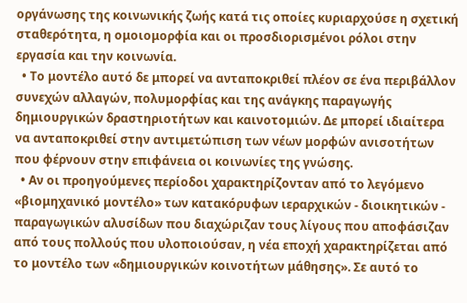οργάνωσης της κοινωνικής ζωής κατά τις οποίες κυριαρχούσε η σχετική σταθερότητα, η ομοιομορφία και οι προσδιορισμένοι ρόλοι στην εργασία και την κοινωνία.
  • Το μοντέλο αυτό δε μπορεί να ανταποκριθεί πλέον σε ένα περιβάλλον συνεχών αλλαγών, πολυμορφίας και της ανάγκης παραγωγής δημιουργικών δραστηριοτήτων και καινοτομιών. Δε μπορεί ιδιαίτερα να ανταποκριθεί στην αντιμετώπιση των νέων μορφών ανισοτήτων που φέρνουν στην επιφάνεια οι κοινωνίες της γνώσης.
  • Αν οι προηγούμενες περίοδοι χαρακτηρίζονταν από το λεγόμενο «βιομηχανικό μοντέλο» των κατακόρυφων ιεραρχικών - διοικητικών - παραγωγικών αλυσίδων που διαχώριζαν τους λίγους που αποφάσιζαν από τους πολλούς που υλοποιούσαν, η νέα εποχή χαρακτηρίζεται από το μοντέλο των «δημιουργικών κοινοτήτων μάθησης». Σε αυτό το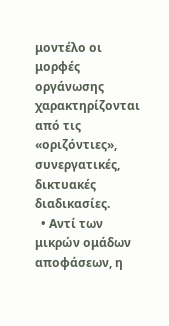μοντέλο οι μορφές οργάνωσης χαρακτηρίζονται από τις «οριζόντιες», συνεργατικές, δικτυακές διαδικασίες.
  • Αντί των μικρών ομάδων αποφάσεων, η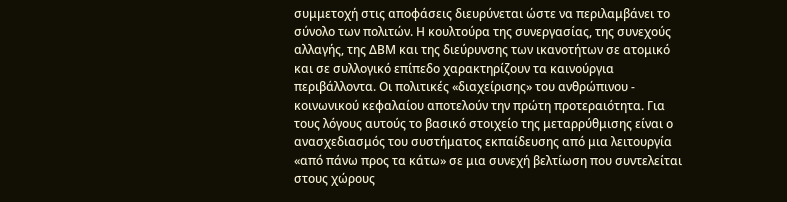συμμετοχή στις αποφάσεις διευρύνεται ώστε να περιλαμβάνει το σύνολο των πολιτών. Η κουλτούρα της συνεργασίας, της συνεχούς αλλαγής, της ΔΒΜ και της διεύρυνσης των ικανοτήτων σε ατομικό και σε συλλογικό επίπεδο χαρακτηρίζουν τα καινούργια περιβάλλοντα. Οι πολιτικές «διαχείρισης» του ανθρώπινου - κοινωνικού κεφαλαίου αποτελούν την πρώτη προτεραιότητα. Για τους λόγους αυτούς το βασικό στοιχείο της μεταρρύθμισης είναι ο ανασχεδιασμός του συστήματος εκπαίδευσης από μια λειτουργία «από πάνω προς τα κάτω» σε μια συνεχή βελτίωση που συντελείται στους χώρους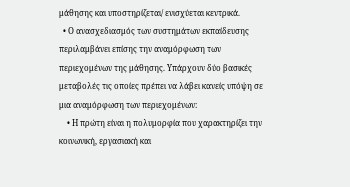μάθησης και υποστηρίζεται/ ενισχύεται κεντρικά.
  • Ο ανασχεδιασμός των συστημάτων εκπαίδευσης περιλαμβάνει επίσης την αναμόρφωση των περιεχομένων της μάθησης. Υπάρχουν δύο βασικές μεταβολές τις οποίες πρέπει να λάβει κανείς υπόψη σε μια αναμόρφωση των περιεχομένων:
    • Η πρώτη είναι η πολυμορφία που χαρακτηρίζει την κοινωνική, εργασιακή και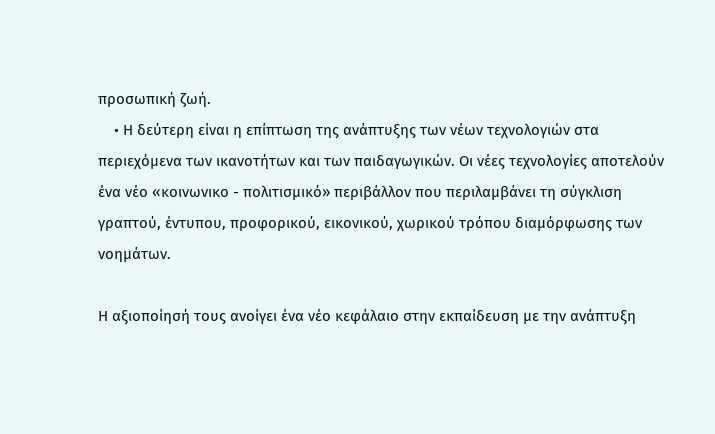προσωπική ζωή.
    • Η δεύτερη είναι η επίπτωση της ανάπτυξης των νέων τεχνολογιών στα περιεχόμενα των ικανοτήτων και των παιδαγωγικών. Οι νέες τεχνολογίες αποτελούν ένα νέο «κοινωνικο - πολιτισμικό» περιβάλλον που περιλαμβάνει τη σύγκλιση γραπτού, έντυπου, προφορικού, εικονικού, χωρικού τρόπου διαμόρφωσης των νοημάτων.

Η αξιοποίησή τους ανοίγει ένα νέο κεφάλαιο στην εκπαίδευση με την ανάπτυξη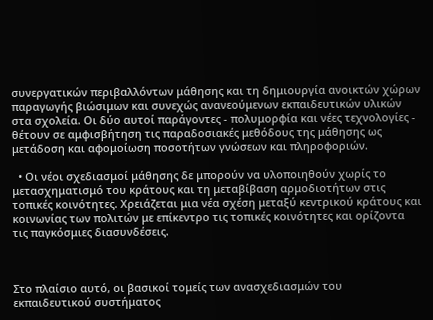συνεργατικών περιβαλλόντων μάθησης και τη δημιουργία ανοικτών χώρων παραγωγής βιώσιμων και συνεχώς ανανεούμενων εκπαιδευτικών υλικών στα σχολεία. Οι δύο αυτοί παράγοντες - πολυμορφία και νέες τεχνολογίες - θέτουν σε αμφισβήτηση τις παραδοσιακές μεθόδους της μάθησης ως μετάδοση και αφομοίωση ποσοτήτων γνώσεων και πληροφοριών.

  • Οι νέοι σχεδιασμοί μάθησης δε μπορούν να υλοποιηθούν χωρίς το μετασχηματισμό του κράτους και τη μεταβίβαση αρμοδιοτήτων στις τοπικές κοινότητες. Χρειάζεται μια νέα σχέση μεταξύ κεντρικού κράτους και κοινωνίας των πολιτών με επίκεντρο τις τοπικές κοινότητες και ορίζοντα τις παγκόσμιες διασυνδέσεις.



Στο πλαίσιο αυτό, οι βασικοί τομείς των ανασχεδιασμών του εκπαιδευτικού συστήματος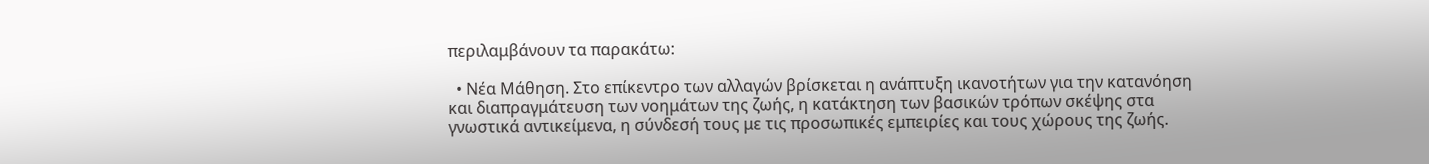περιλαμβάνουν τα παρακάτω:

  • Νέα Μάθηση. Στο επίκεντρο των αλλαγών βρίσκεται η ανάπτυξη ικανοτήτων για την κατανόηση και διαπραγμάτευση των νοημάτων της ζωής, η κατάκτηση των βασικών τρόπων σκέψης στα γνωστικά αντικείμενα, η σύνδεσή τους με τις προσωπικές εμπειρίες και τους χώρους της ζωής.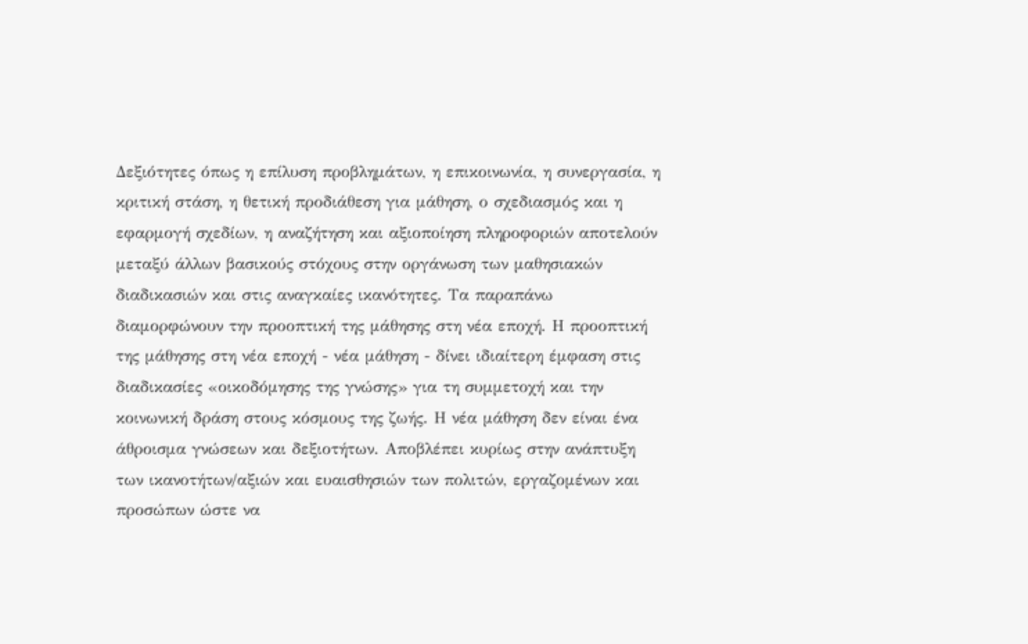Δεξιότητες όπως η επίλυση προβλημάτων, η επικοινωνία, η συνεργασία, η κριτική στάση, η θετική προδιάθεση για μάθηση, ο σχεδιασμός και η εφαρμογή σχεδίων, η αναζήτηση και αξιοποίηση πληροφοριών αποτελούν μεταξύ άλλων βασικούς στόχους στην οργάνωση των μαθησιακών διαδικασιών και στις αναγκαίες ικανότητες. Τα παραπάνω διαμορφώνουν την προοπτική της μάθησης στη νέα εποχή. Η προοπτική της μάθησης στη νέα εποχή - νέα μάθηση - δίνει ιδιαίτερη έμφαση στις διαδικασίες «οικοδόμησης της γνώσης» για τη συμμετοχή και την κοινωνική δράση στους κόσμους της ζωής. Η νέα μάθηση δεν είναι ένα άθροισμα γνώσεων και δεξιοτήτων. Αποβλέπει κυρίως στην ανάπτυξη των ικανοτήτων/αξιών και ευαισθησιών των πολιτών, εργαζομένων και προσώπων ώστε να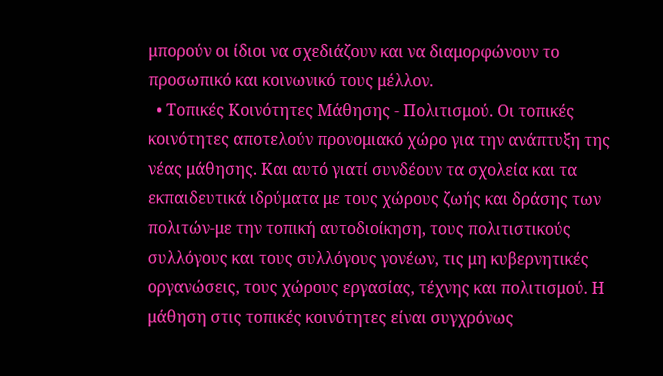μπορούν οι ίδιοι να σχεδιάζουν και να διαμορφώνουν το προσωπικό και κοινωνικό τους μέλλον.
  • Τοπικές Κοινότητες Μάθησης - Πολιτισμού. Οι τοπικές κοινότητες αποτελούν προνομιακό χώρο για την ανάπτυξη της νέας μάθησης. Και αυτό γιατί συνδέουν τα σχολεία και τα εκπαιδευτικά ιδρύματα με τους χώρους ζωής και δράσης των πολιτών-με την τοπική αυτοδιοίκηση, τους πολιτιστικούς συλλόγους και τους συλλόγους γονέων, τις μη κυβερνητικές οργανώσεις, τους χώρους εργασίας, τέχνης και πολιτισμού. Η μάθηση στις τοπικές κοινότητες είναι συγχρόνως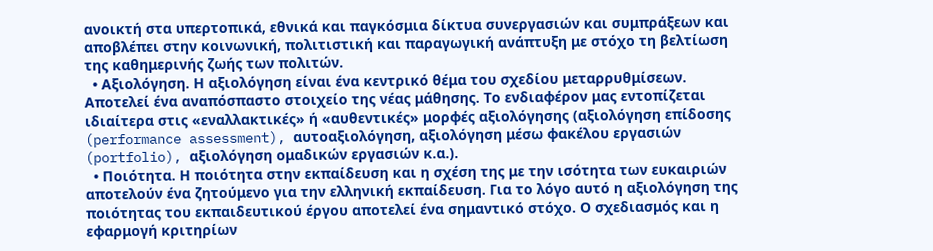ανοικτή στα υπερτοπικά, εθνικά και παγκόσμια δίκτυα συνεργασιών και συμπράξεων και αποβλέπει στην κοινωνική, πολιτιστική και παραγωγική ανάπτυξη με στόχο τη βελτίωση της καθημερινής ζωής των πολιτών.
  • Αξιολόγηση. Η αξιολόγηση είναι ένα κεντρικό θέμα του σχεδίου μεταρρυθμίσεων. Αποτελεί ένα αναπόσπαστο στοιχείο της νέας μάθησης. Το ενδιαφέρον μας εντοπίζεται ιδιαίτερα στις «εναλλακτικές» ή «αυθεντικές» μορφές αξιολόγησης (αξιολόγηση επίδοσης (performance assessment), αυτοαξιολόγηση, αξιολόγηση μέσω φακέλου εργασιών (portfolio), αξιολόγηση ομαδικών εργασιών κ.α.).
  • Ποιότητα. Η ποιότητα στην εκπαίδευση και η σχέση της με την ισότητα των ευκαιριών αποτελούν ένα ζητούμενο για την ελληνική εκπαίδευση. Για το λόγο αυτό η αξιολόγηση της ποιότητας του εκπαιδευτικού έργου αποτελεί ένα σημαντικό στόχο. Ο σχεδιασμός και η εφαρμογή κριτηρίων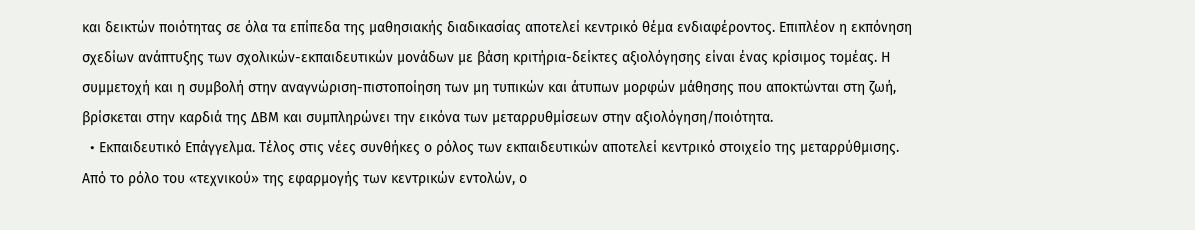και δεικτών ποιότητας σε όλα τα επίπεδα της μαθησιακής διαδικασίας αποτελεί κεντρικό θέμα ενδιαφέροντος. Επιπλέον η εκπόνηση σχεδίων ανάπτυξης των σχολικών-εκπαιδευτικών μονάδων με βάση κριτήρια-δείκτες αξιολόγησης είναι ένας κρίσιμος τομέας. Η συμμετοχή και η συμβολή στην αναγνώριση-πιστοποίηση των μη τυπικών και άτυπων μορφών μάθησης που αποκτώνται στη ζωή, βρίσκεται στην καρδιά της ΔΒΜ και συμπληρώνει την εικόνα των μεταρρυθμίσεων στην αξιολόγηση/ποιότητα.
  • Εκπαιδευτικό Επάγγελμα. Τέλος στις νέες συνθήκες ο ρόλος των εκπαιδευτικών αποτελεί κεντρικό στοιχείο της μεταρρύθμισης. Από το ρόλο του «τεχνικού» της εφαρμογής των κεντρικών εντολών, ο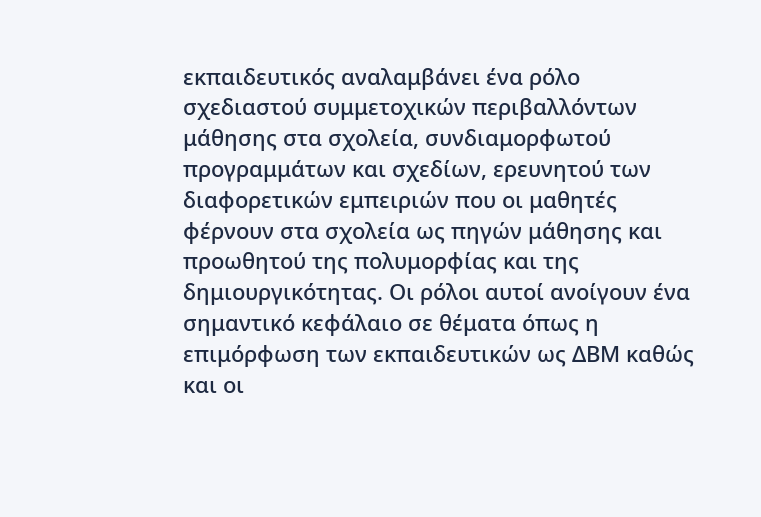εκπαιδευτικός αναλαμβάνει ένα ρόλο σχεδιαστού συμμετοχικών περιβαλλόντων μάθησης στα σχολεία, συνδιαμορφωτού προγραμμάτων και σχεδίων, ερευνητού των διαφορετικών εμπειριών που οι μαθητές φέρνουν στα σχολεία ως πηγών μάθησης και προωθητού της πολυμορφίας και της δημιουργικότητας. Οι ρόλοι αυτοί ανοίγουν ένα σημαντικό κεφάλαιο σε θέματα όπως η επιμόρφωση των εκπαιδευτικών ως ΔΒΜ καθώς και οι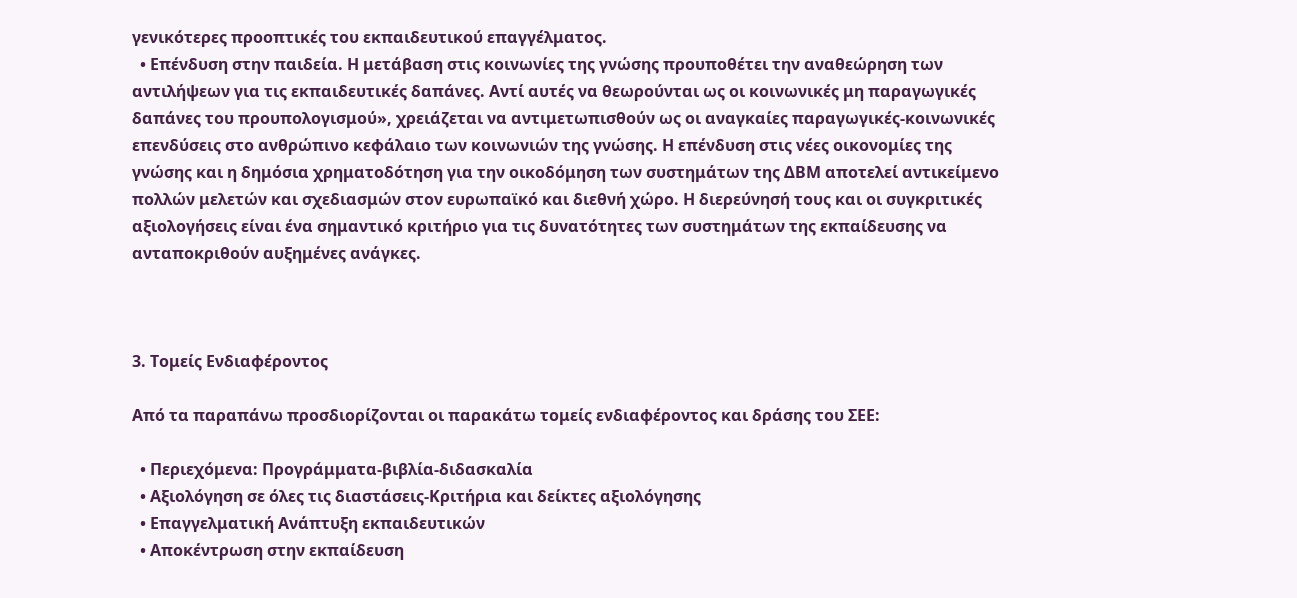γενικότερες προοπτικές του εκπαιδευτικού επαγγέλματος.
  • Επένδυση στην παιδεία. Η μετάβαση στις κοινωνίες της γνώσης προυποθέτει την αναθεώρηση των αντιλήψεων για τις εκπαιδευτικές δαπάνες. Αντί αυτές να θεωρούνται ως οι κοινωνικές μη παραγωγικές δαπάνες του προυπολογισμού», χρειάζεται να αντιμετωπισθούν ως οι αναγκαίες παραγωγικές-κοινωνικές επενδύσεις στο ανθρώπινο κεφάλαιο των κοινωνιών της γνώσης. Η επένδυση στις νέες οικονομίες της γνώσης και η δημόσια χρηματοδότηση για την οικοδόμηση των συστημάτων της ΔΒΜ αποτελεί αντικείμενο πολλών μελετών και σχεδιασμών στον ευρωπαϊκό και διεθνή χώρο. Η διερεύνησή τους και οι συγκριτικές αξιολογήσεις είναι ένα σημαντικό κριτήριο για τις δυνατότητες των συστημάτων της εκπαίδευσης να ανταποκριθούν αυξημένες ανάγκες.



3. Τομείς Ενδιαφέροντος

Από τα παραπάνω προσδιορίζονται οι παρακάτω τομείς ενδιαφέροντος και δράσης του ΣΕΕ:

  • Περιεχόμενα: Προγράμματα-βιβλία-διδασκαλία
  • Αξιολόγηση σε όλες τις διαστάσεις-Κριτήρια και δείκτες αξιολόγησης
  • Επαγγελματική Ανάπτυξη εκπαιδευτικών
  • Αποκέντρωση στην εκπαίδευση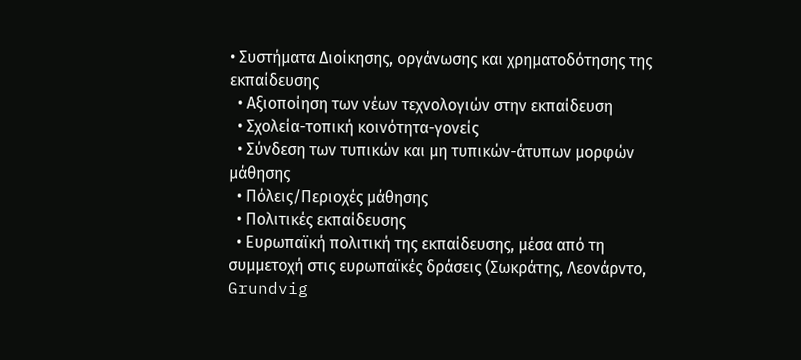• Συστήματα Διοίκησης, οργάνωσης και χρηματοδότησης της εκπαίδευσης
  • Αξιοποίηση των νέων τεχνολογιών στην εκπαίδευση
  • Σχολεία-τοπική κοινότητα-γονείς
  • Σύνδεση των τυπικών και μη τυπικών-άτυπων μορφών μάθησης
  • Πόλεις/Περιοχές μάθησης
  • Πολιτικές εκπαίδευσης
  • Ευρωπαϊκή πολιτική της εκπαίδευσης, μέσα από τη συμμετοχή στις ευρωπαϊκές δράσεις (Σωκράτης, Λεονάρντο, Grundvig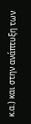κ.α.) και στην ανάπτυξη των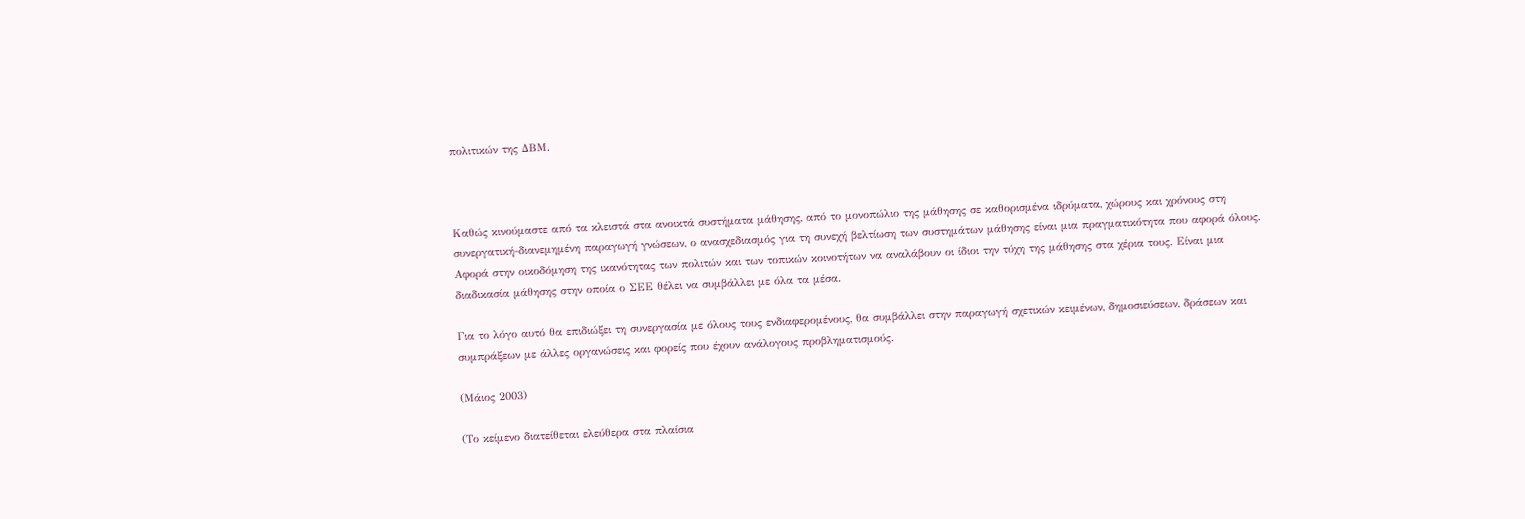πολιτικών της ΔΒΜ.



Καθώς κινούμαστε από τα κλειστά στα ανοικτά συστήματα μάθησης, από το μονοπώλιο της μάθησης σε καθορισμένα ιδρύματα, χώρους και χρόνους στη συνεργατική-διανεμημένη παραγωγή γνώσεων, ο ανασχεδιασμός για τη συνεχή βελτίωση των συστημάτων μάθησης είναι μια πραγματικότητα που αφορά όλους. Αφορά στην οικοδόμηση της ικανότητας των πολιτών και των τοπικών κοινοτήτων να αναλάβουν οι ίδιοι την τύχη της μάθησης στα χέρια τους. Είναι μια διαδικασία μάθησης στην οποία ο ΣΕΕ θέλει να συμβάλλει με όλα τα μέσα.

Για το λόγο αυτό θα επιδιώξει τη συνεργασία με όλους τους ενδιαφερομένους, θα συμβάλλει στην παραγωγή σχετικών κειμένων, δημοσιεύσεων, δράσεων και συμπράξεων με άλλες οργανώσεις και φορείς που έχουν ανάλογους προβληματισμούς.

(Μάιος 2003)

(Το κείμενο διατείθεται ελεύθερα στα πλαίσια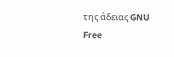της άδειας GNU Free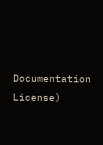Documentation License)